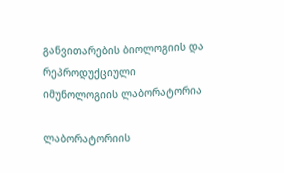განვითარების ბიოლოგიის და რეპროდუქციული იმუნოლოგიის ლაბორატორია

ლაბორატორიის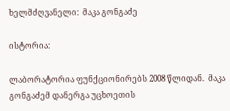ხელმძღვანელი:  მაკა გონგაძე

ისტორია:

ლაბორატორია ფუნქციონირებს 2008 წლიდან.  მაკა გონგაძემ დანერგა უცხოეთის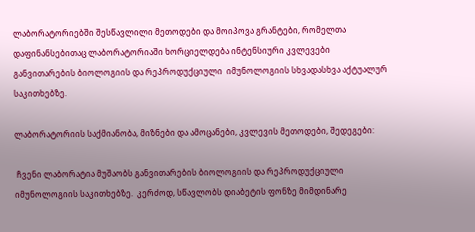ლაბორატორიებში შესწავლილი მეთოდები და მოიპოვა გრანტები, რომელთა დაფინანსებითაც ლაბორატორიაში ხორციელდება ინტენსიური კვლევები განვითარების ბიოლოგიის და რეპროდუქციული  იმუნოლოგიის სხვადასხვა აქტუალურ საკითხებზე.

ლაბორატორიის საქმიანობა, მიზნები და ამოცანები, კვლევის მეთოდები, შედეგები:

 ჩვენი ლაბორატია მუშაობს განვითარების ბიოლოგიის და რეპროდუქციული იმუნოლოგიის საკითხებზე.  კერძოდ, სწავლობს დიაბეტის ფონზე მიმდინარე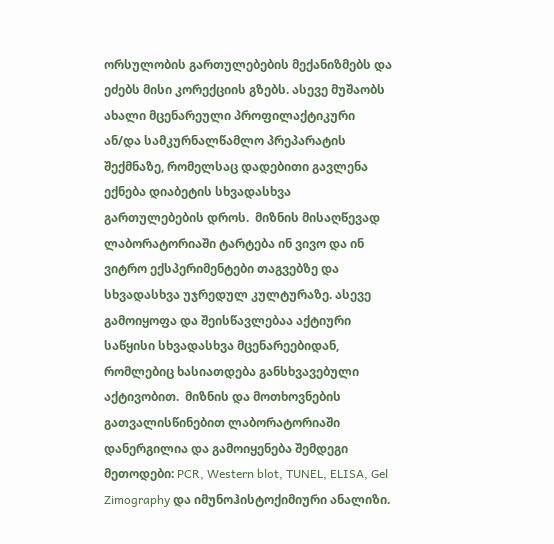ორსულობის გართულებების მექანიზმებს და ეძებს მისი კორექციის გზებს. ასევე მუშაობს ახალი მცენარეული პროფილაქტიკური ან/და სამკურნალწამლო პრეპარატის შექმნაზე, რომელსაც დადებითი გავლენა ექნება დიაბეტის სხვადასხვა გართულებების დროს.  მიზნის მისაღწევად ლაბორატორიაში ტარტება ინ ვივო და ინ ვიტრო ექსპერიმენტები თაგვებზე და სხვადასხვა უჯრედულ კულტურაზე. ასევე გამოიყოფა და შეისწავლებაა აქტიური საწყისი სხვადასხვა მცენარეებიდან, რომლებიც ხასიათდება განსხვავებული აქტივობით.  მიზნის და მოთხოვნების გათვალისწინებით ლაბორატორიაში დანერგილია და გამოიყენება შემდეგი მეთოდები: PCR, Western blot, TUNEL, ELISA, Gel Zimography და იმუნოჰისტოქიმიური ანალიზი.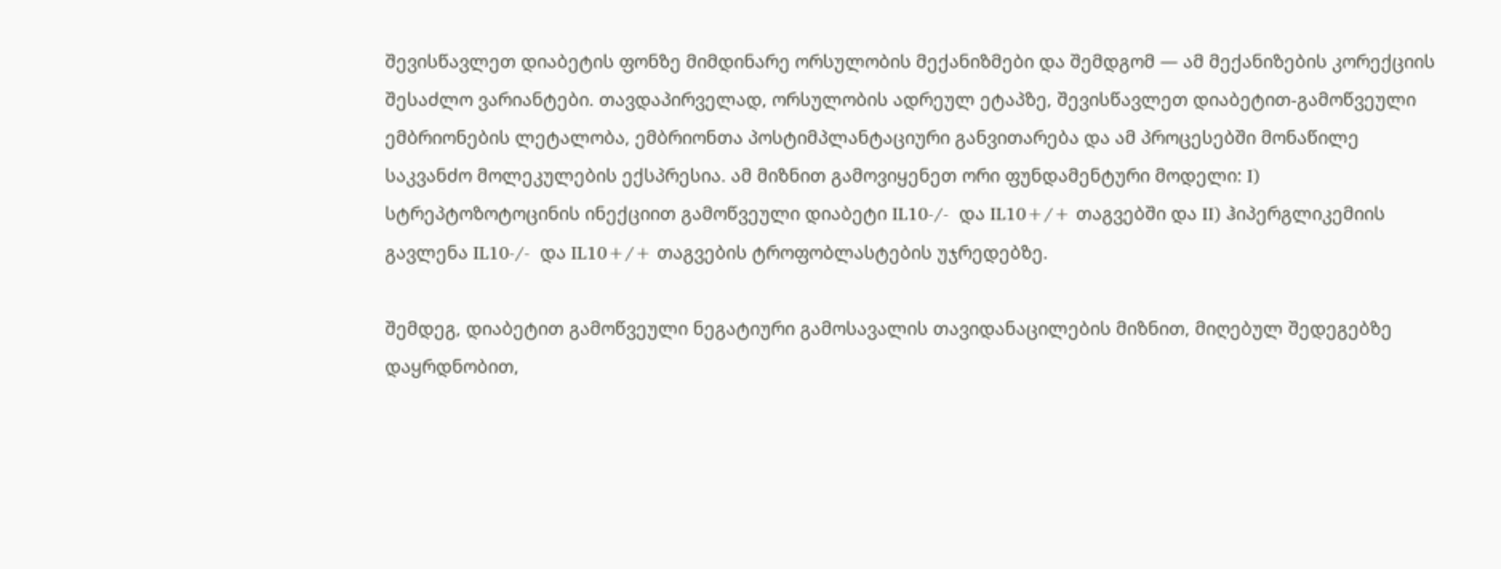შევისწავლეთ დიაბეტის ფონზე მიმდინარე ორსულობის მექანიზმები და შემდგომ — ამ მექანიზების კორექციის შესაძლო ვარიანტები. თავდაპირველად, ორსულობის ადრეულ ეტაპზე, შევისწავლეთ დიაბეტით-გამოწვეული ემბრიონების ლეტალობა, ემბრიონთა პოსტიმპლანტაციური განვითარება და ამ პროცესებში მონაწილე საკვანძო მოლეკულების ექსპრესია. ამ მიზნით გამოვიყენეთ ორი ფუნდამენტური მოდელი: I) სტრეპტოზოტოცინის ინექციით გამოწვეული დიაბეტი IL10-/-  და IL10+/+ თაგვებში და II) ჰიპერგლიკემიის გავლენა IL10-/-  და IL10+/+ თაგვების ტროფობლასტების უჯრედებზე.

შემდეგ, დიაბეტით გამოწვეული ნეგატიური გამოსავალის თავიდანაცილების მიზნით, მიღებულ შედეგებზე დაყრდნობით,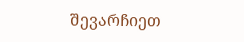შევარჩიეთ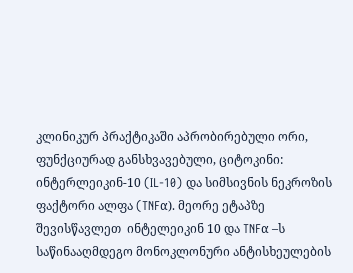კლინიკურ პრაქტიკაში აპრობირებული ორი, ფუნქციურად განსხვავებული, ციტოკინი:  ინტერლეიკინ-10 (IL-10) და სიმსივნის ნეკროზის ფაქტორი ალფა (TNFα). მეორე ეტაპზე შევისწავლეთ  ინტელეიკინ 10 და TNFα –ს საწინააღმდეგო მონოკლონური ანტისხეულების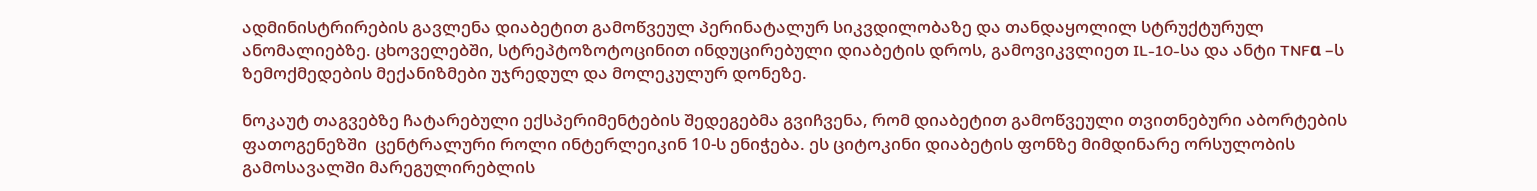ადმინისტრირების გავლენა დიაბეტით გამოწვეულ პერინატალურ სიკვდილობაზე და თანდაყოლილ სტრუქტურულ ანომალიებზე. ცხოველებში, სტრეპტოზოტოცინით ინდუცირებული დიაბეტის დროს, გამოვიკვლიეთ IL-10-სა და ანტი TNFα –ს ზემოქმედების მექანიზმები უჯრედულ და მოლეკულურ დონეზე.

ნოკაუტ თაგვებზე ჩატარებული ექსპერიმენტების შედეგებმა გვიჩვენა, რომ დიაბეტით გამოწვეული თვითნებური აბორტების ფათოგენეზში  ცენტრალური როლი ინტერლეიკინ 10-ს ენიჭება. ეს ციტოკინი დიაბეტის ფონზე მიმდინარე ორსულობის გამოსავალში მარეგულირებლის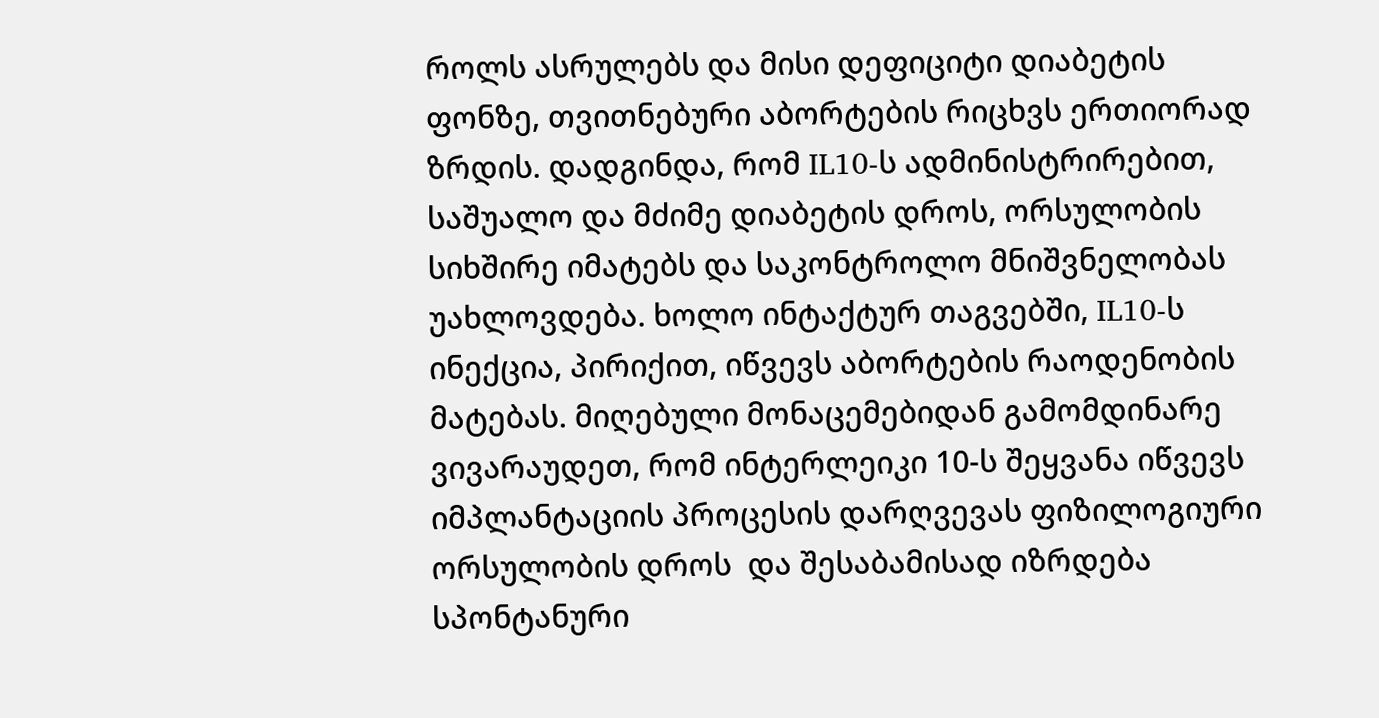როლს ასრულებს და მისი დეფიციტი დიაბეტის ფონზე, თვითნებური აბორტების რიცხვს ერთიორად ზრდის. დადგინდა, რომ IL10-ს ადმინისტრირებით, საშუალო და მძიმე დიაბეტის დროს, ორსულობის სიხშირე იმატებს და საკონტროლო მნიშვნელობას უახლოვდება. ხოლო ინტაქტურ თაგვებში, IL10-ს ინექცია, პირიქით, იწვევს აბორტების რაოდენობის მატებას. მიღებული მონაცემებიდან გამომდინარე  ვივარაუდეთ, რომ ინტერლეიკი 10-ს შეყვანა იწვევს იმპლანტაციის პროცესის დარღვევას ფიზილოგიური ორსულობის დროს  და შესაბამისად იზრდება სპონტანური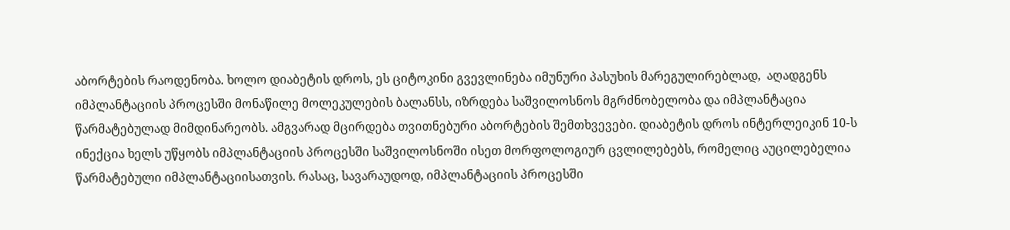აბორტების რაოდენობა. ხოლო დიაბეტის დროს, ეს ციტოკინი გვევლინება იმუნური პასუხის მარეგულირებლად,  აღადგენს იმპლანტაციის პროცესში მონაწილე მოლეკულების ბალანსს, იზრდება საშვილოსნოს მგრძნობელობა და იმპლანტაცია წარმატებულად მიმდინარეობს. ამგვარად მცირდება თვითნებური აბორტების შემთხვევები. დიაბეტის დროს ინტერლეიკინ 10-ს ინექცია ხელს უწყობს იმპლანტაციის პროცესში საშვილოსნოში ისეთ მორფოლოგიურ ცვლილებებს, რომელიც აუცილებელია წარმატებული იმპლანტაციისათვის. რასაც, სავარაუდოდ, იმპლანტაციის პროცესში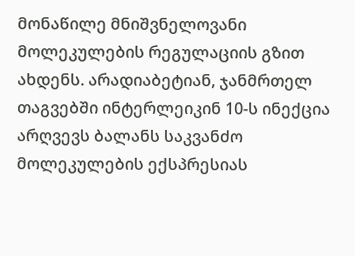მონაწილე მნიშვნელოვანი მოლეკულების რეგულაციის გზით ახდენს. არადიაბეტიან, ჯანმრთელ თაგვებში ინტერლეიკინ 10-ს ინექცია არღვევს ბალანს საკვანძო მოლეკულების ექსპრესიას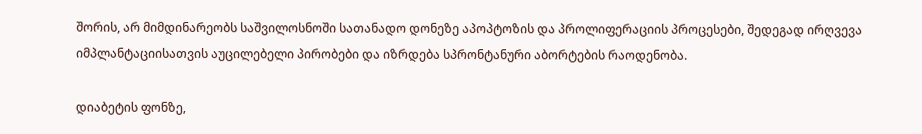შორის, არ მიმდინარეობს საშვილოსნოში სათანადო დონეზე აპოპტოზის და პროლიფერაციის პროცესები, შედეგად ირღვევა იმპლანტაციისათვის აუცილებელი პირობები და იზრდება სპრონტანური აბორტების რაოდენობა.

დიაბეტის ფონზე,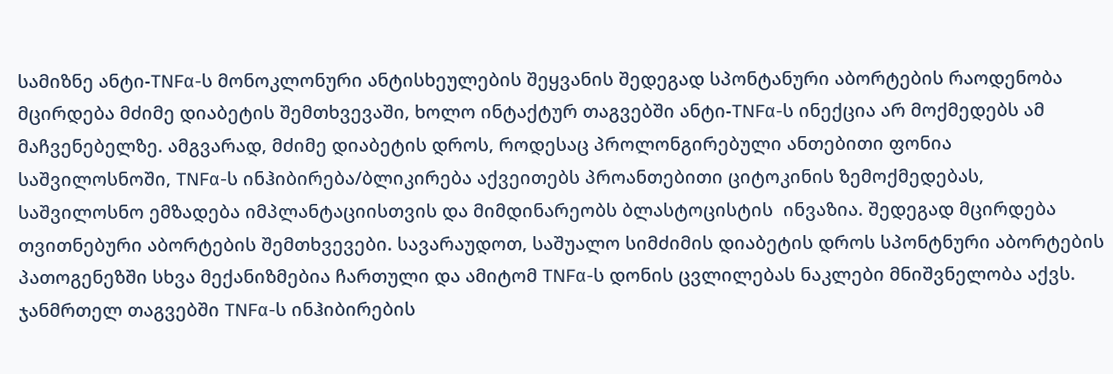სამიზნე ანტი-TNFα-ს მონოკლონური ანტისხეულების შეყვანის შედეგად სპონტანური აბორტების რაოდენობა მცირდება მძიმე დიაბეტის შემთხვევაში, ხოლო ინტაქტურ თაგვებში ანტი-TNFα-ს ინექცია არ მოქმედებს ამ მაჩვენებელზე. ამგვარად, მძიმე დიაბეტის დროს, როდესაც პროლონგირებული ანთებითი ფონია საშვილოსნოში, TNFα-ს ინჰიბირება/ბლიკირება აქვეითებს პროანთებითი ციტოკინის ზემოქმედებას, საშვილოსნო ემზადება იმპლანტაციისთვის და მიმდინარეობს ბლასტოცისტის  ინვაზია. შედეგად მცირდება თვითნებური აბორტების შემთხვევები. სავარაუდოთ, საშუალო სიმძიმის დიაბეტის დროს სპონტნური აბორტების პათოგენეზში სხვა მექანიზმებია ჩართული და ამიტომ TNFα-ს დონის ცვლილებას ნაკლები მნიშვნელობა აქვს. ჯანმრთელ თაგვებში TNFα-ს ინჰიბირების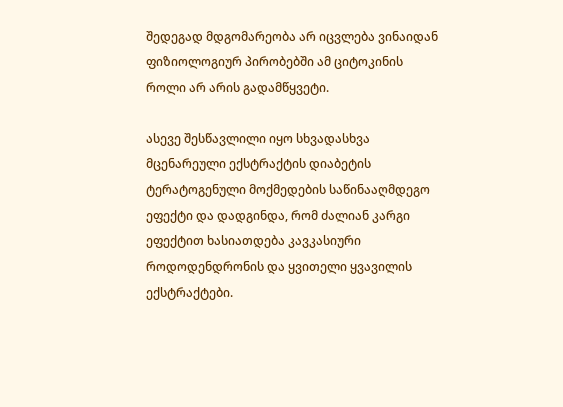შედეგად მდგომარეობა არ იცვლება ვინაიდან ფიზიოლოგიურ პირობებში ამ ციტოკინის როლი არ არის გადამწყვეტი.

ასევე შესწავლილი იყო სხვადასხვა მცენარეული ექსტრაქტის დიაბეტის ტერატოგენული მოქმედების საწინააღმდეგო ეფექტი და დადგინდა, რომ ძალიან კარგი ეფექტით ხასიათდება კავკასიური როდოდენდრონის და ყვითელი ყვავილის ექსტრაქტები.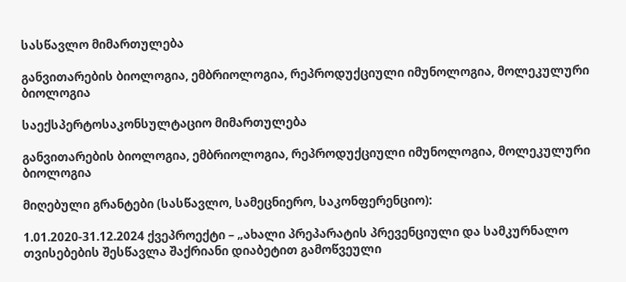სასწავლო მიმართულება

განვითარების ბიოლოგია, ემბრიოლოგია, რეპროდუქციული იმუნოლოგია, მოლეკულური ბიოლოგია

საექსპერტოსაკონსულტაციო მიმართულება

განვითარების ბიოლოგია, ემბრიოლოგია, რეპროდუქციული იმუნოლოგია, მოლეკულური ბიოლოგია

მიღებული გრანტები (სასწავლო, სამეცნიერო, საკონფერენციო):

1.01.2020-31.12.2024 ქვეპროექტი – „ახალი პრეპარატის პრევენციული და სამკურნალო თვისებების შესწავლა შაქრიანი დიაბეტით გამოწვეული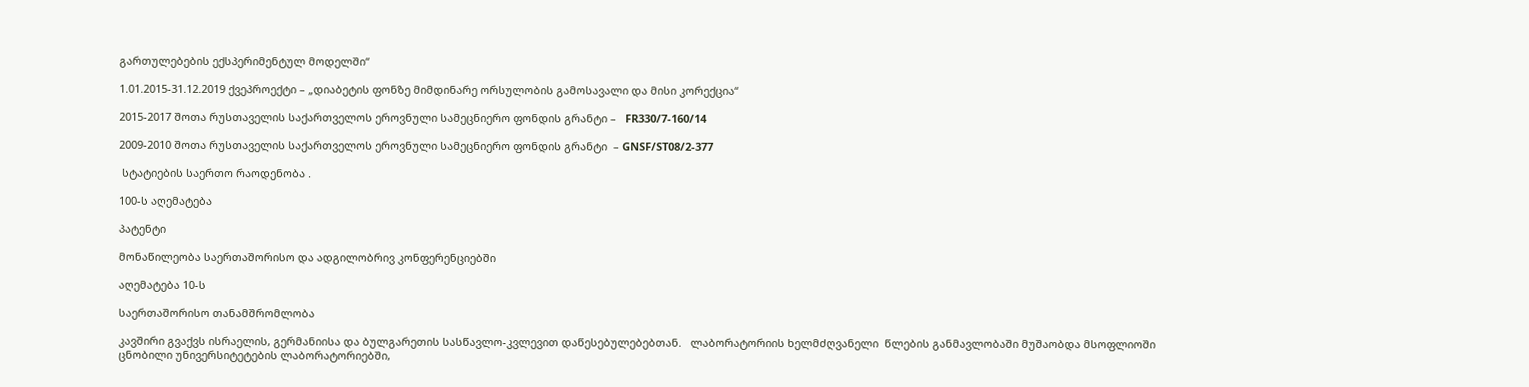გართულებების ექსპერიმენტულ მოდელში“

1.01.2015-31.12.2019 ქვეპროექტი – „დიაბეტის ფონზე მიმდინარე ორსულობის გამოსავალი და მისი კორექცია“

2015-2017 შოთა რუსთაველის საქართველოს ეროვნული სამეცნიერო ფონდის გრანტი –   FR330/7-160/14

2009-2010 შოთა რუსთაველის საქართველოს ეროვნული სამეცნიერო ფონდის გრანტი  – GNSF/ST08/2-377

 სტატიების საერთო რაოდენობა .

100-ს აღემატება

პატენტი

მონაწილეობა საერთაშორისო და ადგილობრივ კონფერენციებში

აღემატება 10-ს

საერთაშორისო თანამშრომლობა

კავშირი გვაქვს ისრაელის, გერმანიისა და ბულგარეთის სასწავლო-კვლევით დაწესებულებებთან.   ლაბორატორიის ხელმძღვანელი  წლების განმავლობაში მუშაობდა მსოფლიოში ცნობილი უნივერსიტეტების ლაბორატორიებში,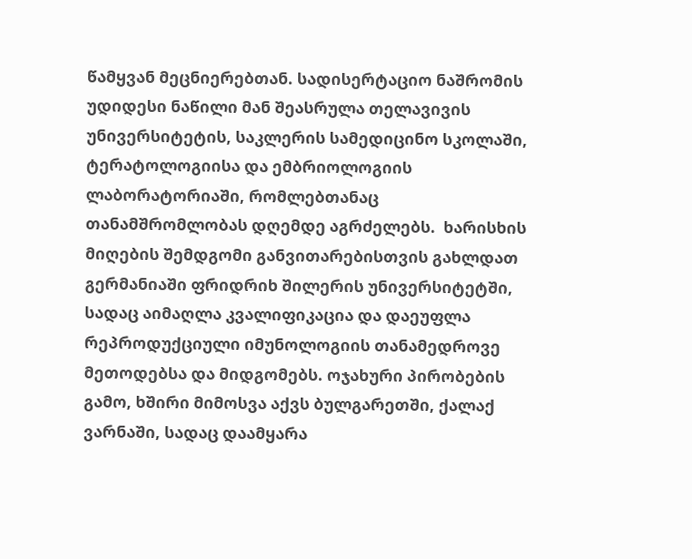წამყვან მეცნიერებთან. სადისერტაციო ნაშრომის უდიდესი ნაწილი მან შეასრულა თელავივის უნივერსიტეტის, საკლერის სამედიცინო სკოლაში, ტერატოლოგიისა და ემბრიოლოგიის ლაბორატორიაში, რომლებთანაც თანამშრომლობას დღემდე აგრძელებს.  ხარისხის მიღების შემდგომი განვითარებისთვის გახლდათ გერმანიაში ფრიდრიხ შილერის უნივერსიტეტში, სადაც აიმაღლა კვალიფიკაცია და დაეუფლა რეპროდუქციული იმუნოლოგიის თანამედროვე მეთოდებსა და მიდგომებს. ოჯახური პირობების გამო, ხშირი მიმოსვა აქვს ბულგარეთში, ქალაქ ვარნაში, სადაც დაამყარა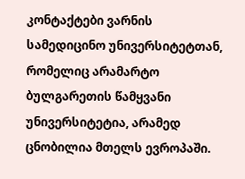კონტაქტები ვარნის სამედიცინო უნივერსიტეტთან, რომელიც არამარტო ბულგარეთის წამყვანი უნივერსიტეტია, არამედ ცნობილია მთელს ევროპაში.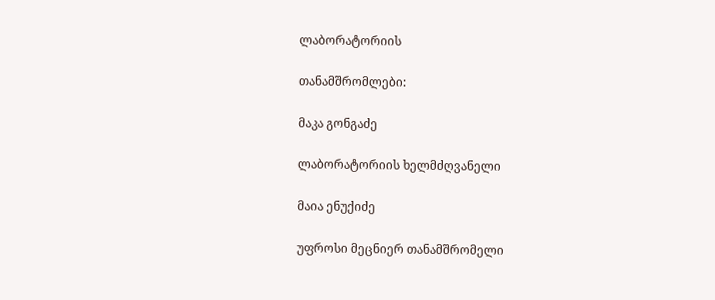ლაბორატორიის

თანამშრომლები:

მაკა გონგაძე

ლაბორატორიის ხელმძღვანელი

მაია ენუქიძე

უფროსი მეცნიერ თანამშრომელი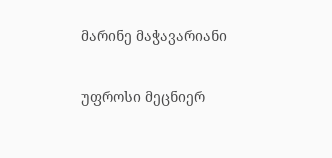მარინე მაჭავარიანი

უფროსი მეცნიერ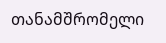თანამშრომელი